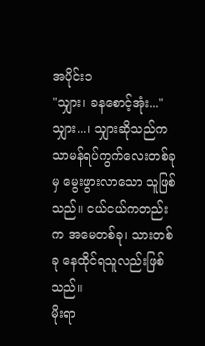အပိုင်း၁
"သျှား၊ ခနစောင့်အုံး..."
သျှား...၊ သျှားဆိုသည်က သာမန်ရပ်ကွက်လေးတစ်ခုမှ မွေးဖွားလာသော သူဖြစ်သည်။ ငယ်ငယ်ကတည်းက အမေတစ်ခု၊ သားတစ်ခု နေထိုင်ရသူလည်းဖြစ်သည်။
မိုးရာ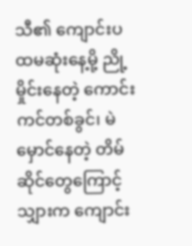သီ၏ ကျောင်းပထမဆုံးနေ့မို့ ညို့မှိုင်းနေတဲ့ ကောင်းကင်တစ်ခွင်၊ မဲမှောင်နေတဲ့ တိမ်ဆိုင်တွေကြောင့် သျှားက ကျောင်း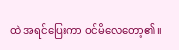ထဲ အရင်ပြေးကာ ဝင်မိလေတော့၏။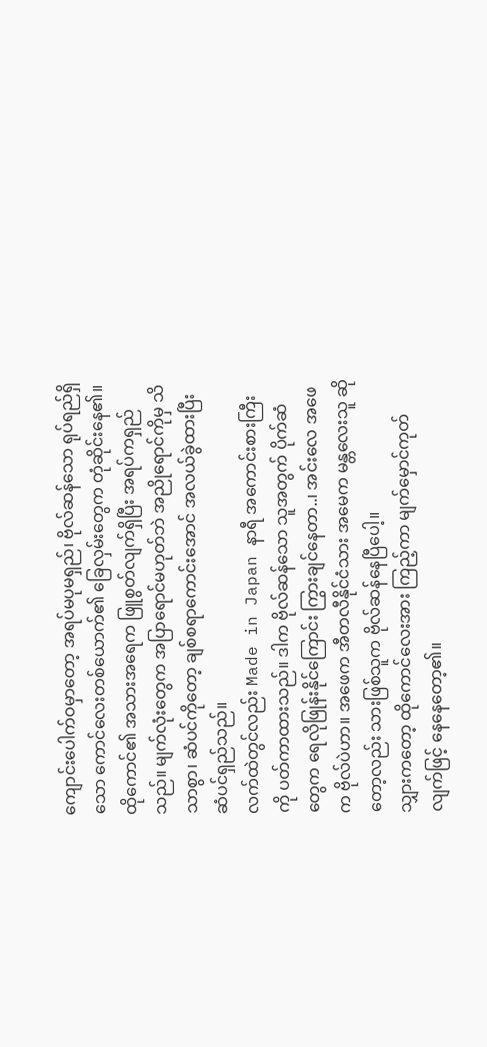ကျောင်းပေါက်ဝမှာတော့ အရပ်မပုမရှည်၊ ဗိုလ်ဆန်သော ရုပ်ရည်ရှိသော ကောင်လေးတစ်ယောက်၏ ခြေလှမ်းတွေက တုံဆိုင်းနေ၏။
ထိုကောင်၏ အသားအရေက ဖြူစွတ်လျက်ရှိပြီး အရပ်ကရှည်သည်။ မျက်လုံးတွေက အပြာရောင်မဟုတ်ဘဲ အညိုရောင်ကိုမှ သိသာစွာ၊ ဆံပင်ကိုတော့ ချစ်စရာကောင်းအောင် အလယ်ခွဲထားပြီး ဆံပင်ရှည်သည်။
လက်ထဲတွင်လည်း Made in Japan နာရီ အကောင်းစားကြီးကို ပတ်ကာထားသည်။ ဒါက ဗိုလ်ဆန်သော သူအတွက် ပိုက်ဆံတွေက ရေလိုဖြုန်းနိုင်ကြောင်း ကြွားချင်နေတာ..၊ အင်းလေ အဖေက ဗိုလ်ပဲဟာ။ အဖေက အီတလီနိုင်ငံသား အမေက မန္တလေးသူ ဆိုတော့လည်း သားဖြစ်သူက ဗိုလ်ဆန်နေပြီပေါ့။
သျှားကတော့ ထိုကောင်လေးအား ကြည့်ကာ မျက်မှောင်ကုတ်လျက်ဖြင့် နေနေတော့၏။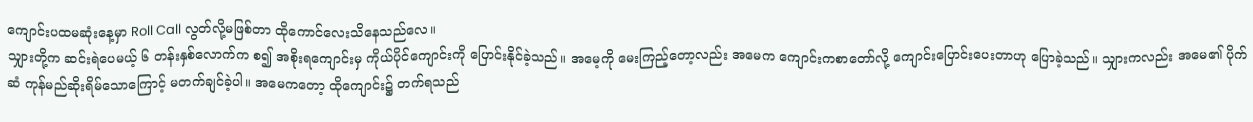ကျောင်းပထမဆုံးနေ့မှာ Roll Call လွတ်လို့မဖြစ်တာ ထိုကောင်လေးသိနေသည်လေ။
သျှားတို့က ဆင်းရဲပေမယ့် ၆ တန်းနှစ်လောက်က စ၍ အစိုးရကျောင်းမှ ကိုယ်ပိုင်ကျောင်းကို ပြောင်းနိုင်ခဲ့သည်။ အမေ့ကို မေးကြည့်တော့လည်း အမေက ကျောင်းကစာတော်လို့ ကျောင်းပြောင်းပေးတာဟု ပြောခဲ့သည်။ သျှားကလည်း အမေ၏ ပိုက်ဆံ ကုန်မည်ဆိုးရိမ်သောကြောင့် မတက်ချင်ခဲ့ပါ။ အမေကတော့ ထိုကျောင်း၌ တက်ရသည်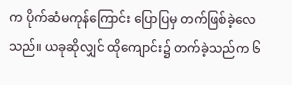က ပိုက်ဆံမကုန်ကြောင်း ပြောပြမှ တက်ဖြစ်ခဲ့လေသည်။ ယခုဆိုလျှင် ထိုကျောင်း၌ တက်ခဲ့သည်က ၆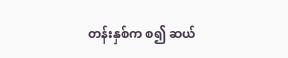တန်းနှစ်က စ၍ ဆယ်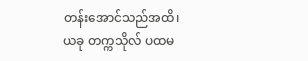တန်းအောင်သည်အထိ၊ ယခု တက္ကသိုလ် ပထမ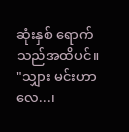ဆုံးနှစ် ရောက်သည်အထိပင်။
"သျှား မင်းဟာလေ...၊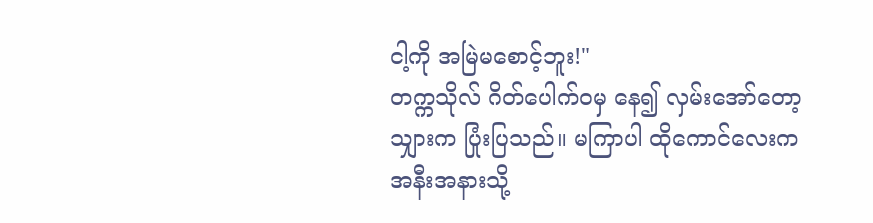ငါ့ကို အမြဲမစောင့်ဘူး!"
တက္ကသိုလ် ဂိတ်ပေါက်ဝမှ နေ၍ လှမ်းအော်တော့ သျှားက ပြုံးပြသည်။ မကြာပါ ထိုကောင်လေးက အနီးအနားသို့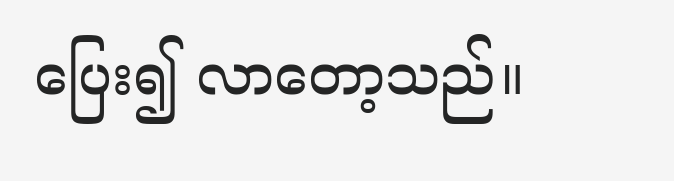ပြေး၍ လာတော့သည်။